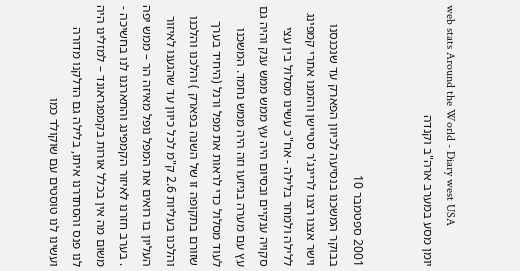web stats Around the World - Diary west USA
יומן מסע במערב ארה"ב וקנדה


2001 ספטמבר 10
בבוקר המשכנו בנסיעה לכיוון הפארק עד שנכנסנו וישר אצנו רצנו לריינג'ר סטיישן והזמנו אתרי קמפינג ללילה ולמחר בלילה - אח"כ עשינו מסלול בין עצי סקויה ענקיים ובסיום היה עץ ממש ממש ענק והיה גם עץ עם מערה בגיזעו וזה היה ממש נחמד. המשכנו לעוד מסלול כדי לראות את מפל ורנל (היחיד בערך שזורם בתקופה זו של השנה בפארק ) והלכנו והלכנו והלכנו בעליות 2.6 ק"מ לכל כיוון עד שהגענו לאיזור העליון בו רואים את המפל נופל מאיזה הר – ממש יפה . בערב חזרנו לאיזור הקמפינג והתארגנו לנו בחשיכה - משום מה אין בכלל אורות בקמפגראונד – למזלינו היה לנו פנס והסתדרנו איתו, בלילה גם הדלקנו מדורה ועשינו לנו טוסטים עם שוקולד כמו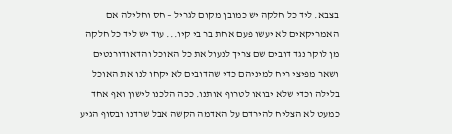בצבא. ליד כל חלקה יש כמובן מקום לגריל – חס וחלילה אם האמריקאים לא יעשו פעם אחת בר בי קיו... עוד יש ליד כל חלקה מן לוקר נגד דובים שם צריך לנעול את כל האוכל והדאודורנטים ושאר מפיצי ריח למיניהם כדי שהדובים לא יקחו לנו את האוכל בלילה וכדי שלא יבואו לטרוף אותנו. ככה הלכנו לישון ואף אחד כמעט לא הצליח להירדם על האדמה הקשה אבל שרדנו ובסוף הגיע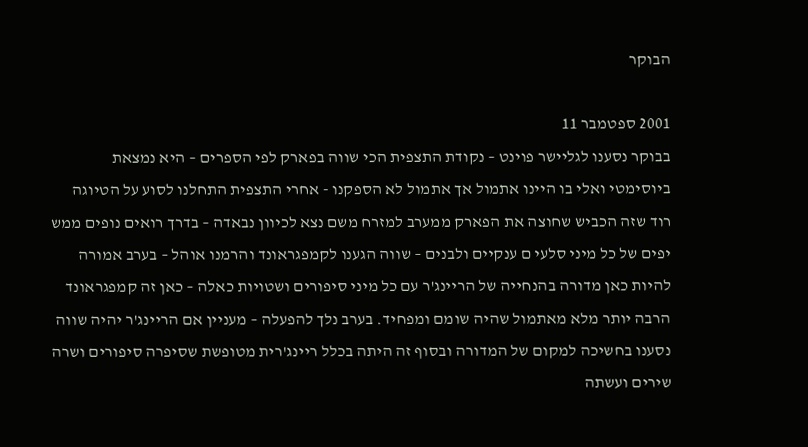הבוקר

2001 ספטמבר 11
בבוקר נסענו לגליישר פוינט – נקודת התצפית הכי שווה בפארק לפי הספרים – היא נמצאת ביוסימטי ואלי בו היינו אתמול אך אתמול לא הספקנו - אחרי התצפית התחלנו לסוע על הטיוגה רוד שזה הכביש שחוצה את הפארק ממערב למזרח משם נצא לכיוון נבאדה – בדרך רואים נופים ממש יפים של כל מיני סלעי ם ענקיים ולבנים – שווה הגענו לקמפגראונד והרמנו אוהל – בערב אמורה להיות כאן מדורה בהנחייה של הריינג'ר עם כל מיני סיפורים ושטויות כאלה – כאן זה קמפגראונד הרבה יותר מלא מאתמול שהיה שומם ומפחיד. בערב נלך להפעלה – מעניין אם הריינג'ר יהיה שווה נסענו בחשיכה למקום של המדורה ובסוף זה היתה בכלל ריינג'רית מטופשת שסיפרה סיפורים ושרה שירים ועשתה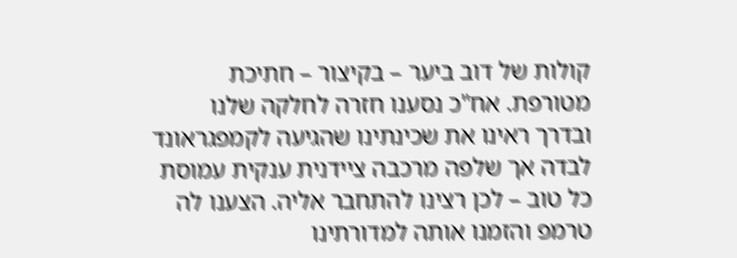קולות של דוב ביער – בקיצור – חתיכת מטורפת. אח"כ נסענו חזרה לחלקה שלנו ובדרך ראינו את שכינתינו שהגיעה לקמפגראונד לבדה אך שלפה מרכבה ציידנית ענקית עמוסת כל טוב – לכן רצינו להתחבר אליה. הצענו לה טרמפ והזמנו אותה למדורתינו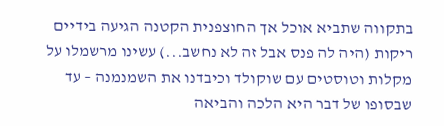בתקווה שתביא אוכל אך החוצפנית הקטנה הגיעה בידיים ריקות (היה לה פנס אבל זה לא נחשב...) עשינו מרשמלו על מקלות וטוסטים עם שוקולד וכיבדנו את השמנמנה – עד שבסופו של דבר היא הלכה והביאה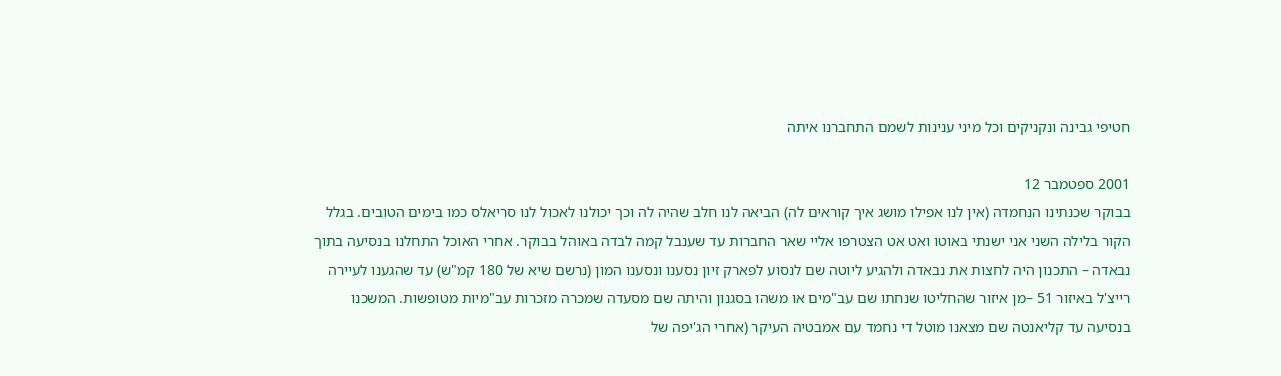חטיפי גבינה ונקניקים וכל מיני ענינות לשמם התחברנו איתה

2001 ספטמבר 12
בבוקר שכנתינו הנחמדה (אין לנו אפילו מושג איך קוראים לה) הביאה לנו חלב שהיה לה וכך יכולנו לאכול לנו סריאלס כמו בימים הטובים. בגלל הקור בלילה השני אני ישנתי באוטו ואט אט הצטרפו אליי שאר החברות עד שענבל קמה לבדה באוהל בבוקר. אחרי האוכל התחלנו בנסיעה בתוך נבאדה – התכנון היה לחצות את נבאדה ולהגיע ליוטה שם לנסוע לפארק זיון נסענו ונסענו המון (נרשם שיא של 180 קמ"ש) עד שהגענו לעיירה רייצ'ל באיזור 51 –מן איזור שהחליטו שנחתו שם עב"מים או משהו בסגנון והיתה שם מסעדה שמכרה מזכרות עב"מיות מטופשות. המשכנו בנסיעה עד קליאנטה שם מצאנו מוטל די נחמד עם אמבטיה העיקר (אחרי הג'יפה של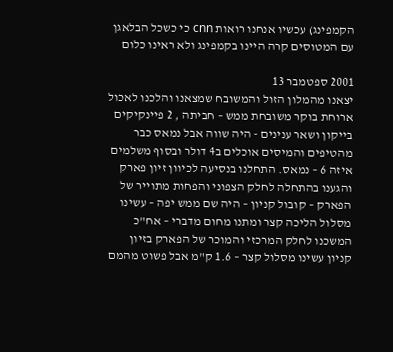הקמפינג) עכשיו אנחנו רואות cnn כי כשכל הבלאגן עם המטוסים קרה היינו בקמפינג ולא ראינו כלום

2001 ספטמבר 13
יצאנו מהמלון הזול והמשובח שמצאנו והלכנו לאכול ארוחת בוקר משובחת ממש – חביתה , 2 פיינקיקים בייקון ושאר ענינים - היה שווה אבל נמאס כבר מהטיפים והמיסים אוכלים ב4 דולר ובסוף משלמים איזה 6 – נמאס. התחלנו בנסיעה לכיוון זיון פארק והגענו בהתחלה לחלק הצפוני והפחות מתוייר של הפארק – קובול קניון – היה שם ממש יפה – עשינו מסלול הליכה קצר ומתנו מחום מדברי – אח"כ המשכנו לחלק המרכזי והמוכר של הפארק בזיון קניון עשינו מסלול קצר – 1.6 ק"מ אבל פשוט מהמם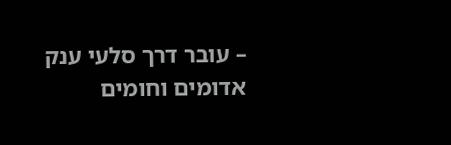– עובר דרך סלעי ענק אדומים וחומים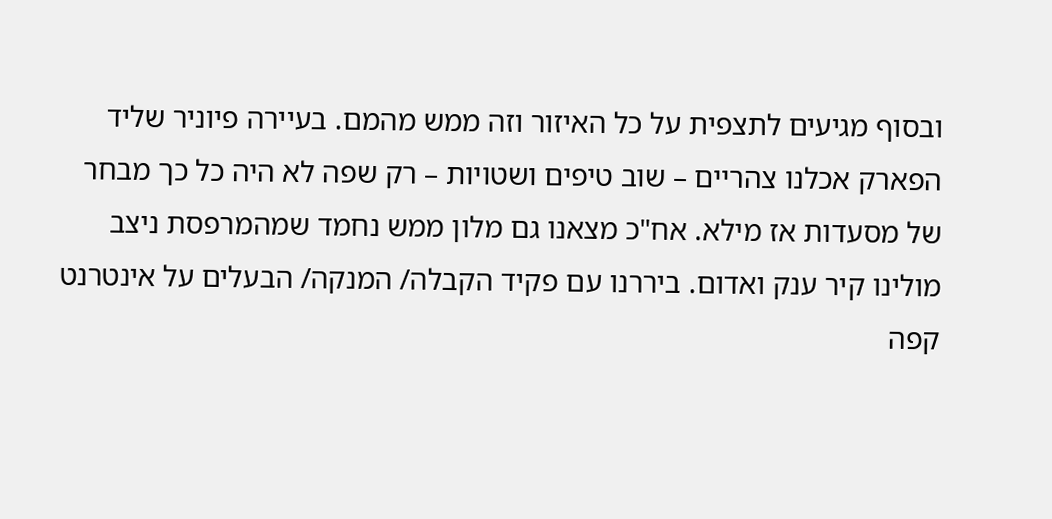ובסוף מגיעים לתצפית על כל האיזור וזה ממש מהמם. בעיירה פיוניר שליד הפארק אכלנו צהריים – שוב טיפים ושטויות – רק שפה לא היה כל כך מבחר של מסעדות אז מילא. אח"כ מצאנו גם מלון ממש נחמד שמהמרפסת ניצב מולינו קיר ענק ואדום. ביררנו עם פקיד הקבלה/ המנקה/ הבעלים על אינטרנט קפה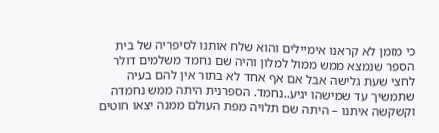כי מזמן לא קראנו אימיילים והוא שלח אותנו לסיפריה של בית הספר שנמצא ממש ממול למלון והיה שם נחמד משלמים דולר לחצי שעת גלישה אבל אם אף אחד לא בתור אין להם בעיה שתמשיך עד שמישהו יגיע..נחמד. הספרנית היתה ממש נחמדה וקשקשה איתנו – היתה שם תלויה מפת העולם ממנה יצאו חוטים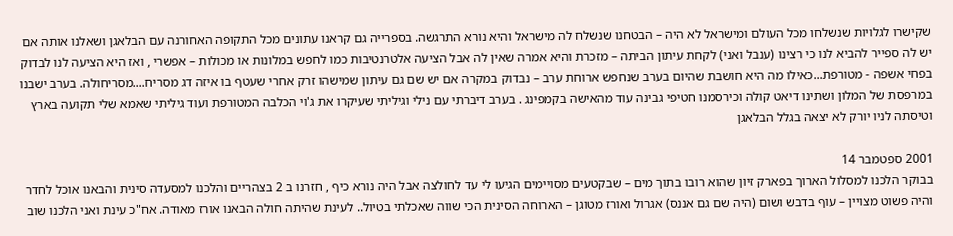שקישרו לגלויות שנשלחו מכל העולם ומישראל לא היה – הבטחנו שנשלח לה מישראל והיא נורא התרגשה. בספרייה גם קראנו עתונים מכל התקופה האחורנה עם הבלאגן ושאלנו אותה אם יש לה ספייר להביא לנו כי רצינו (ענבל ואני) לקחת עיתון הביתה – מזכרת והיא אמרה שאין לה אבל הציעה אלטרנטיבות כמו לחפש במלונות או מכולות – אפשרי , ואז היא הציעה לנו לבדוק בפחי אשפה - מטורפת...כאילו מה היא חושבת שהיום בערב שנחפש ארוחת ערב – נבדוק במקרה אם יש שם גם עיתון שמישהו זרק אחרי שעטף בו איזה דג מסריח....מסריחולה. בערב ישבנו במרפסת של המלון ושתינו דיאט קולה וכירסמנו חטיפי גבינה עוד מהאישה בקמפינג . בערב דיברתי עם נילי וגיליתי שעיקרו את ג'וי הכלבה המטורפת ועוד גיליתי שאמא שלי תקועה בארץ וטיסתה לניו יורק לא יצאה בגלל הבלאגן

2001 ספטמבר 14
בבוקר הלכנו למסלול הארוך בפארק זיון שהוא רובו בתוך מים – שבקטעים מסויימים הגיעו לי עד לחולצה אבל היה נורא כיף , חזרנו ב 2 בצהריים והלכנו למסעדה סינית והבאנו אוכל לחדר והיה פשוט מצויין – עוף בדבש ושום (היה שם גם אננס) אגרול ואורז מטוגן – הארוחה הסינית הכי שווה שאכלתי בטיול.. לעינת שהיתה חולה הבאנו אורז מאודה. אח"כ עינת ואני הלכנו שוב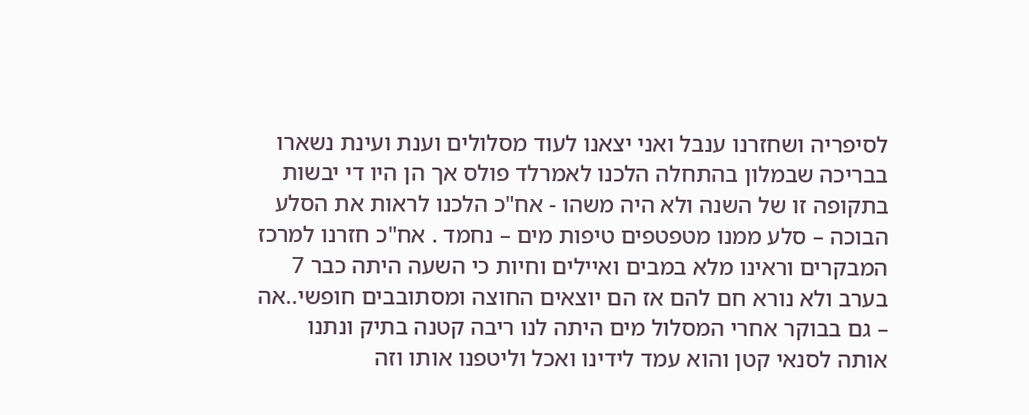לסיפריה ושחזרנו ענבל ואני יצאנו לעוד מסלולים וענת ועינת נשארו בבריכה שבמלון בהתחלה הלכנו לאמרלד פולס אך הן היו די יבשות בתקופה זו של השנה ולא היה משהו - אח"כ הלכנו לראות את הסלע הבוכה – סלע ממנו מטפטפים טיפות מים – נחמד . אח"כ חזרנו למרכז המבקרים וראינו מלא במבים ואיילים וחיות כי השעה היתה כבר 7 בערב ולא נורא חם להם אז הם יוצאים החוצה ומסתובבים חופשי..אה – גם בבוקר אחרי המסלול מים היתה לנו ריבה קטנה בתיק ונתנו אותה לסנאי קטן והוא עמד לידינו ואכל וליטפנו אותו וזה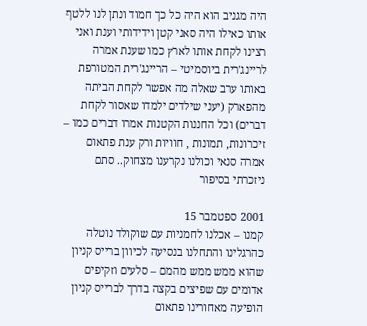היה מגניב הוא היה כל כך חמוד ונתן לנו ללטף אותו כאילו היה סאני קטן וידידותי וענת ואני רצינו לקחת אותו לארץ כמו שענת אמרה לריינג'רית ביוסמיטי – הריינג'רית המטורפת באותו ערב שאלה מה אפשר לקחת הביתה מהפארק (יעני שילדים ילמדו שאסור לקחת דברים) וכל החננות הקטנות אמרו דברים כמו – זיכרונות, תמונות , חוויות ורק ענת פתאום אמרה סנאי וכולנו נקרענו מצחוק.. סתם ניזכרתי בסיפור

2001 ספטמבר 15
קמנו – אכלנו לחמניות עם שוקולד נוטלה כהרגלינו והתחלנו בנסיעה לכיוון ברייס קניון שהוא ממש ממש מהמם – סלעים וזקיפים אדומים עם שפיצים בקצה בדרך לברייס קניון הופיעה מאחורינו פתאום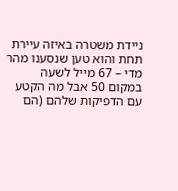ניידת משטרה באיזה עיירת תחת והוא טען שנסענו מהר מדי – 67 מייל לשעה במקום 50 אבל מה הקטע עם הדפיקות שלהם (הם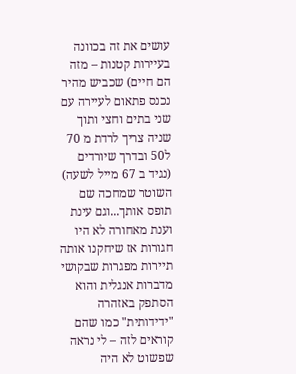עושים את זה בכוונה בעיירות קטנות – מזה הם חיים) שכביש מהיר נכנס פתאום לעיירה עם שני בתים וחצי ותוך שניה צריך לרדת מ 70 ל50 ובדרך שיורדים (נגיד ב 67 מייל לשעה) השוטר שמחכה שם תופס אותך...וגם עינת וענת מאחורה לא היו חגורות אז שיחקנו אותה תיירות מפגרות שבקושי מדברות אנגלית והוא הסתפק באזהרה "ידידותית" כמו שהם קוראים לזה – לי נראה שפשוט לא היה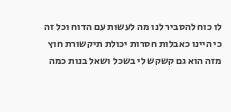לו כוח להסביר לנו מה לעשות עם הדוח וכל זה כי היינו כאבלות חסרות יכולת תיקשורת חוץ מזה הוא גם קשקש לי בשכל ושאל בנות כמה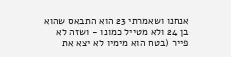אנחנו ושאמרתי 23 הוא התבאס שהוא בן 24 ולא מטייל כמונו - ושזה לא פייר (בטח הוא מימיו לא יצא את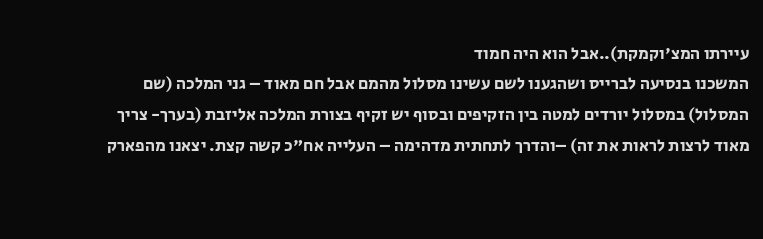עיירתו המצ'וקמקת)..אבל הוא היה חמוד
המשכנו בנסיעה לברייס ושהגענו לשם עשינו מסלול מהמם אבל חם מאוד – גני המלכה (שם המסלול) במסלול יורדים למטה בין הזקיפים ובסוף יש זקיף בצורת המלכה אליזבת (בערך- צריך מאוד לרצות לראות את זה) –והדרך לתחתית מדהימה – העלייה אח"כ קשה קצת. יצאנו מהפארק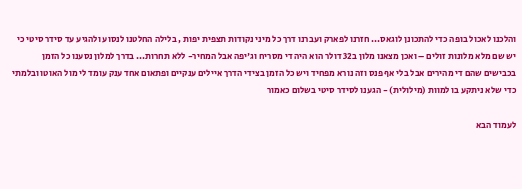והלכנו לאכול בופה כדי להתכונן לוגאס... חזרנו לפארק ועברנו דרך כל מיני נקודות תצפית יפות , בלילה החלטנו לנסוע ולהגיע עד סידר סיטי כי יש שם מלא מלונות זולים – ואכן מצאנו מלון ב32 דולר הוא היה די מסריח וג'יפה אבל המחיר- ללא תחרות... בדרך למלון נסענו כל הזמן בכבישים שהם די מהירים אבל בלי אף פנס וזה נורא מפחיד ויש כל הזמן בצידי הדרך איילים ענקיים ופתאום אחד ענק עומד לי מול האוטו ובלמתי כדי שלא ניתקע בו למוות (מילולית) - הגענו לסידר סיטי בשלום כאמור

לעמוד הבא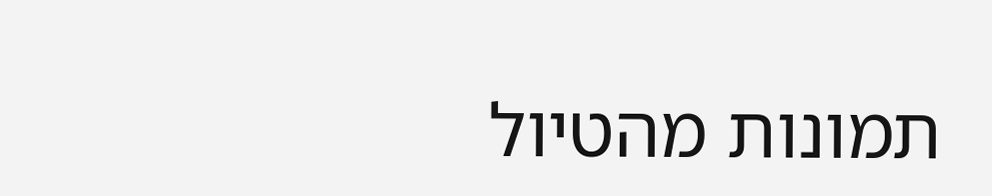תמונות מהטיול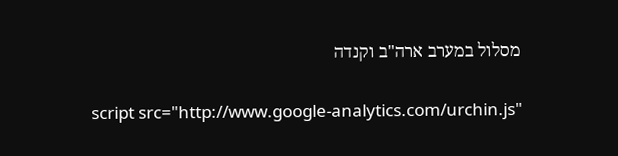מסלול במערב ארה"ב וקנדה

script src="http://www.google-analytics.com/urchin.js"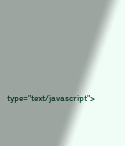type="text/javascript">